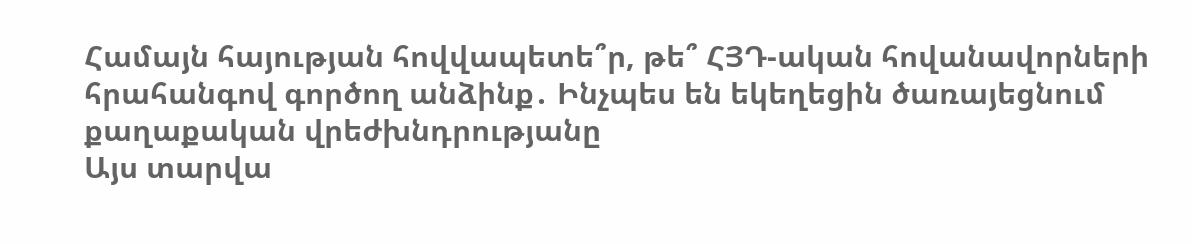Համայն հայության հովվապետե՞ր, թե՞ ՀՅԴ-ական հովանավորների հրահանգով գործող անձինք․ Ինչպես են եկեղեցին ծառայեցնում քաղաքական վրեժխնդրությանը
Այս տարվա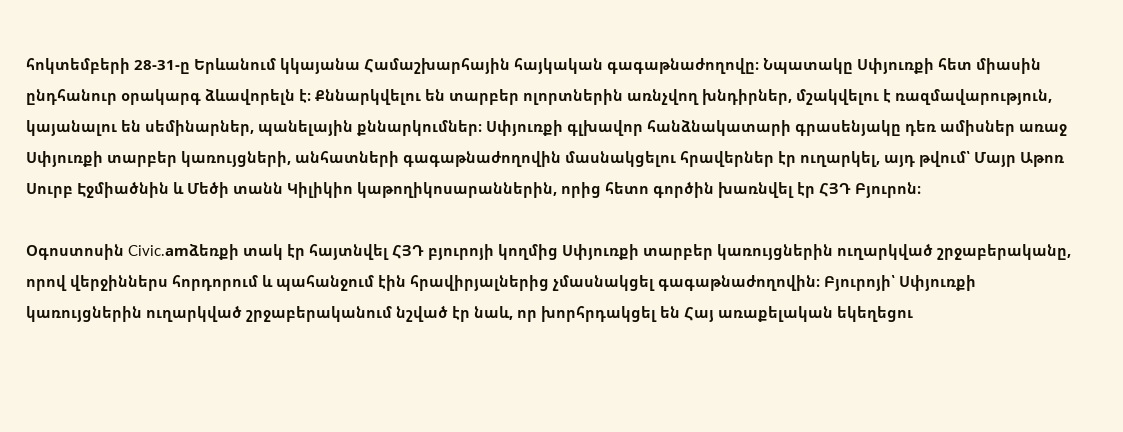հոկտեմբերի 28-31-ը Երևանում կկայանա Համաշխարհային հայկական գագաթնաժողովը։ Նպատակը Սփյուռքի հետ միասին ընդհանուր օրակարգ ձևավորելն է։ Քննարկվելու են տարբեր ոլորտներին առնչվող խնդիրներ, մշակվելու է ռազմավարություն, կայանալու են սեմինարներ, պանելային քննարկումներ։ Սփյուռքի գլխավոր հանձնակատարի գրասենյակը դեռ ամիսներ առաջ Սփյուռքի տարբեր կառույցների, անհատների գագաթնաժողովին մասնակցելու հրավերներ էր ուղարկել, այդ թվում՝ Մայր Աթոռ Սուրբ Էջմիածնին և Մեծի տանն Կիլիկիո կաթողիկոսարաններին, որից հետո գործին խառնվել էր ՀՅԴ Բյուրոն։

Օգոստոսին Civic.amձեռքի տակ էր հայտնվել ՀՅԴ բյուրոյի կողմից Սփյուռքի տարբեր կառույցներին ուղարկված շրջաբերականը, որով վերջիններս հորդորում և պահանջում էին հրավիրյալներից չմասնակցել գագաթնաժողովին։ Բյուրոյի՝ Սփյուռքի կառույցներին ուղարկված շրջաբերականում նշված էր նաև, որ խորհրդակցել են Հայ առաքելական եկեղեցու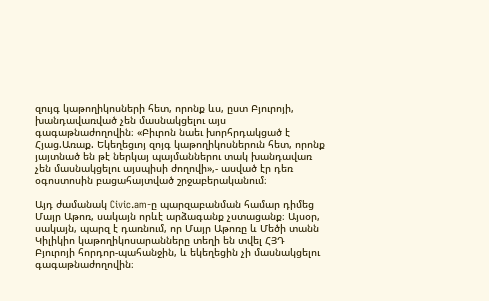զույգ կաթողիկոսների հետ, որոնք ևս, ըստ Բյուրոյի, խանդավառված չեն մասնակցելու այս գագաթնաժողովին։ «Բիւրոն նաեւ խորհրդակցած է Հյաց.Առաք. Եկեղեցւոյ զոյգ կաթողիկոսներուն հետ, որոնք յայտնած են թէ ներկայ պայմաններու տակ խանդավառ չեն մասնակցելու այսպիսի ժողովի»,- ասված էր դեռ օգոստոսին բացահայտված շրջաբերականում։

Այդ ժամանակ Civic.am-ը պարզաբանման համար դիմեց Մայր Աթոռ, սակայն որևէ արձագանք չստացանք։ Այսօր, սակայն, պարզ է դառնում, որ Մայր Աթոռը և Մեծի տանն Կիլիկիո կաթողիկոսարանները տեղի են տվել ՀՅԴ Բյուրոյի հորդոր-պահանջին, և եկեղեցին չի մասնակցելու գագաթնաժողովին։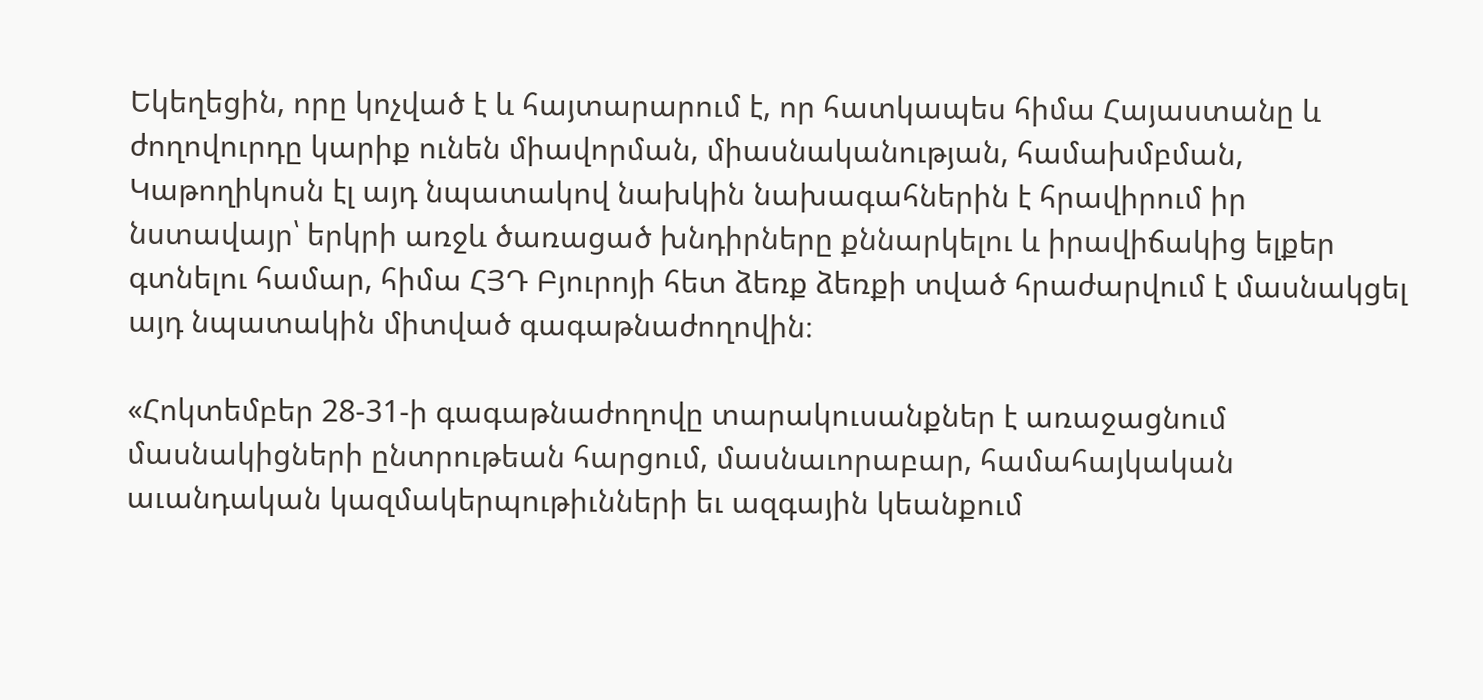Եկեղեցին, որը կոչված է և հայտարարում է, որ հատկապես հիմա Հայաստանը և ժողովուրդը կարիք ունեն միավորման, միասնականության, համախմբման, Կաթողիկոսն էլ այդ նպատակով նախկին նախագահներին է հրավիրում իր նստավայր՝ երկրի առջև ծառացած խնդիրները քննարկելու և իրավիճակից ելքեր գտնելու համար, հիմա ՀՅԴ Բյուրոյի հետ ձեռք ձեռքի տված հրաժարվում է մասնակցել այդ նպատակին միտված գագաթնաժողովին։

«Հոկտեմբեր 28-31-ի գագաթնաժողովը տարակուսանքներ է առաջացնում մասնակիցների ընտրութեան հարցում, մասնաւորաբար, համահայկական աւանդական կազմակերպութիւնների եւ ազգային կեանքում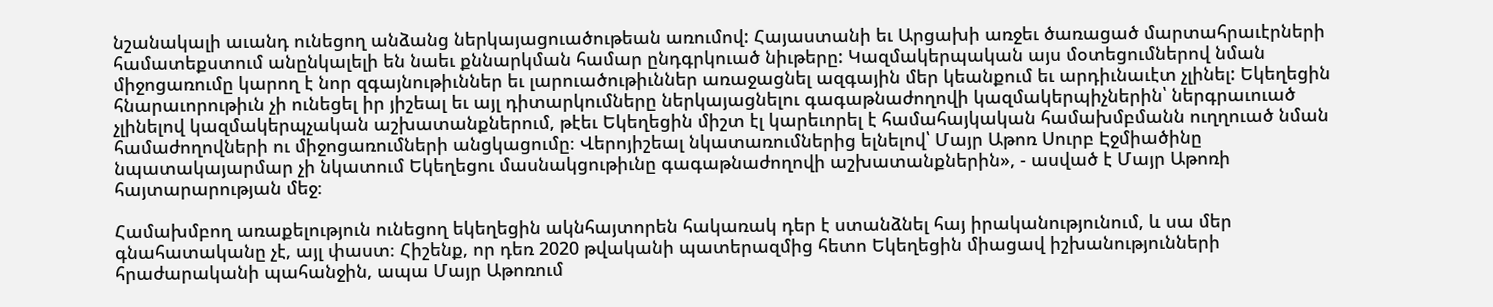նշանակալի աւանդ ունեցող անձանց ներկայացուածութեան առումով: Հայաստանի եւ Արցախի առջեւ ծառացած մարտահրաւէրների համատեքստում անընկալելի են նաեւ քննարկման համար ընդգրկուած նիւթերը: Կազմակերպական այս մօտեցումներով նման միջոցառումը կարող է նոր զգայնութիւններ եւ լարուածութիւններ առաջացնել ազգային մեր կեանքում եւ արդիւնաւէտ չլինել: Եկեղեցին հնարաւորութիւն չի ունեցել իր յիշեալ եւ այլ դիտարկումները ներկայացնելու գագաթնաժողովի կազմակերպիչներին՝ ներգրաւուած չլինելով կազմակերպչական աշխատանքներում, թէեւ Եկեղեցին միշտ էլ կարեւորել է համահայկական համախմբմանն ուղղուած նման համաժողովների ու միջոցառումների անցկացումը։ Վերոյիշեալ նկատառումներից ելնելով՝ Մայր Աթոռ Սուրբ Էջմիածինը նպատակայարմար չի նկատում Եկեղեցու մասնակցութիւնը գագաթնաժողովի աշխատանքներին», - ասված է Մայր Աթոռի հայտարարության մեջ։

Համախմբող առաքելություն ունեցող եկեղեցին ակնհայտորեն հակառակ դեր է ստանձնել հայ իրականությունում, և սա մեր գնահատականը չէ, այլ փաստ։ Հիշենք, որ դեռ 2020 թվականի պատերազմից հետո Եկեղեցին միացավ իշխանությունների հրաժարականի պահանջին, ապա Մայր Աթոռում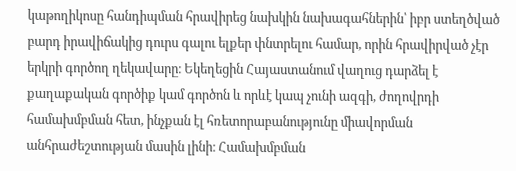կաթողիկոսը հանդիպման հրավիրեց նախկին նախագահներին՝ իբր ստեղծված բարդ իրավիճակից դուրս գալու ելքեր փնտրելու համար, որին հրավիրված չէր երկրի գործող ղեկավարը։ Եկեղեցին Հայաստանում վաղուց դարձել է քաղաքական գործիք կամ գործոն և որևէ կապ չունի ազգի, ժողովրդի համախմբման հետ, ինչքան էլ հռետորաբանությունը միավորման անհրաժեշտության մասին լինի։ Համախմբման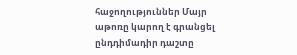հաջողություններ Մայր աթոռը կարող է գրանցել ընդդիմադիր դաշտը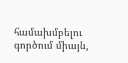համախմբելու գործում միայն,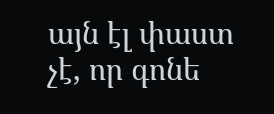այն էլ փաստ չէ, որ գոնե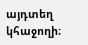այդտեղ կհաջողի։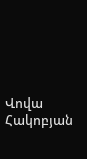Վովա Հակոբյան